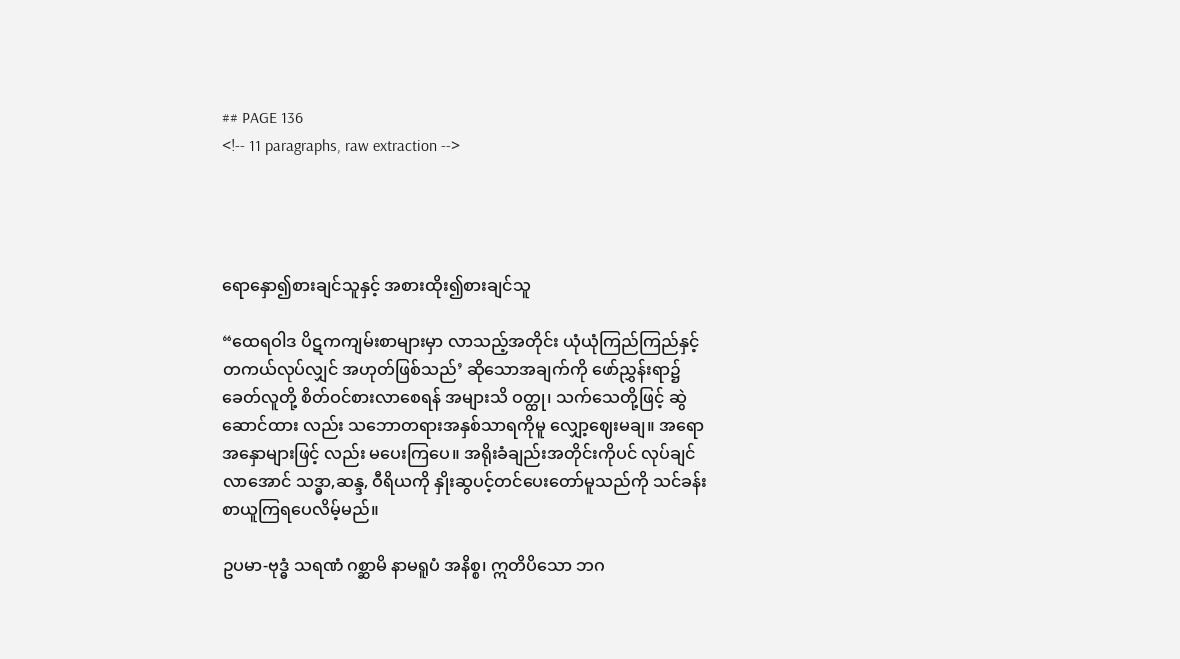## PAGE 136
<!-- 11 paragraphs, raw extraction -->




ရောနှော၍စားချင်သူနှင့် အစားထိုး၍စားချင်သူ

“ထေရဝါဒ ပိဋကကျမ်းစာများမှာ လာသည့်အတိုင်း ယုံယုံကြည်ကြည်နှင့် တကယ်လုပ်လျှင် အဟုတ်ဖြစ်သည်’ ဆိုသောအချက်ကို ဖော်ညွှန်းရာ၌ ခေတ်လူတို့ စိတ်ဝင်စားလာစေရန် အများသိ ဝတ္ထု၊ သက်သေတို့ဖြင့် ဆွဲဆောင်ထား လည်း သဘောတရားအနှစ်သာရကိုမူ လျှော့ဈေးမချ။ အရောအနှောများဖြင့် လည်း မပေးကြပေ။ အရိုးခံချည်းအတိုင်းကိုပင် လုပ်ချင်လာအောင် သဒ္ဓာ,ဆန္ဒ, ဝီရိယကို နှိုးဆွပင့်တင်ပေးတော်မူသည်ကို သင်ခန်းစာယူကြရပေလိမ့်မည်။

ဥပမာ-ဗုဒ္ဓံ သရဏံ ဂစ္ဆာမိ နာမရူပံ အနိစ္စ၊ ဣတိပိသော ဘဂ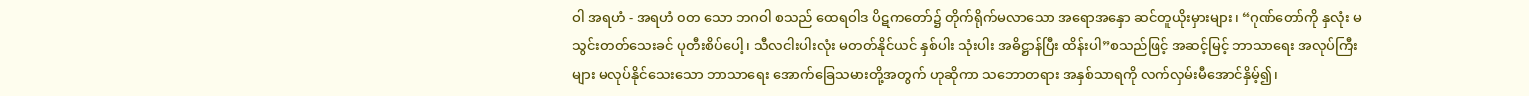ဝါ အရဟံ - အရဟံ ၀တ သော ဘဂဝါ စသည် ထေရဝါဒ ပိဋကတော်၌ တိုက်ရိုက်မလာသော အရောအနှော ဆင်တူယိုးမှားများ၊ “ဂုဏ်တော်ကို နှလုံး မသွင်းတတ်သေးခင် ပုတီးစိပ်ပေါ့၊ သီလငါးပါးလုံး မတတ်နိုင်ယင် နှစ်ပါး သုံးပါး အဓိဋ္ဌာန်ပြီး ထိန်းပါ”စသည်ဖြင့် အဆင့်မြင့် ဘာသာရေး အလုပ်ကြီး များ မလုပ်နိုင်သေးသော ဘာသာရေး အောက်ခြေသမားတို့အတွက် ဟုဆိုကာ သဘောတရား အနှစ်သာရကို လက်လှမ်းမီအောင်နှိမ့်၍၊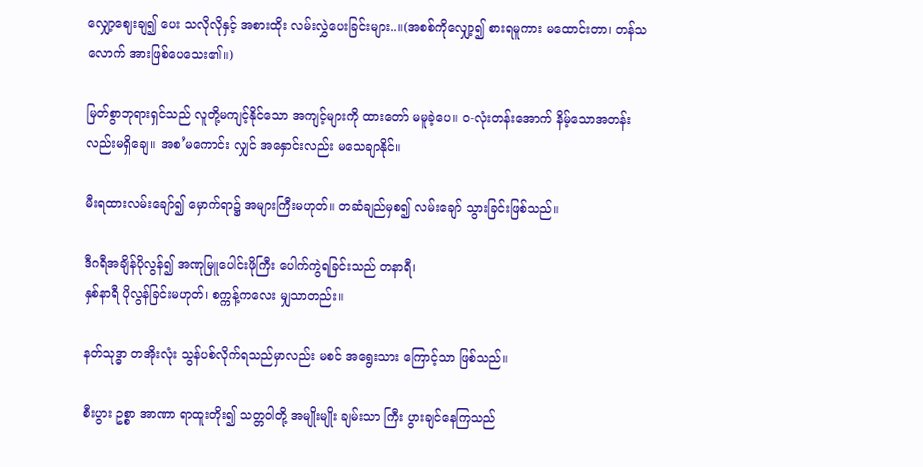လျှော့ဈေးချ၍ ပေး သလိုလိုနှင့် အစားထိုး လမ်းလွှဲပေးခြင်းများ..။(အစစ်ကိုလျှော့၍ စားရမူကား မထောင်းတာ၊ တန်သလောက် အားဖြစ်ပေသေး၏။)

မြတ်စွာဘုရားရှင်သည် လူတို့မကျင့်နိုင်သော အကျင့်များကို ထားတော် မမူခဲ့ပေ။ ၀-လုံးတန်းအောက် နိမ့်သောအတန်းလည်းမရှိချေ။ အစ’မကောင်း လျှင် အနှောင်းလည်း မသေချာနိုင်။

မီးရထားလမ်းချော်၍ မှောက်ရာ၌ အများကြီးမဟုတ်။ တဆံချည်မှစ၍ လမ်းချော် သွားခြင်းဖြစ်သည်။

ဒီဂရီအချိန်ပိုလွန်၍ အဏုမြူပေါင်းဖိုကြီး ပေါက်ကွဲရခြင်းသည် တနာရီ၊
နှစ်နာရီ ပိုလွန်ခြင်းမဟုတ်၊ စက္ကန့်ကလေး မျှသာတည်း။

နတ်သုဒ္ဓာ တအိုးလုံး သွန်ပစ်လိုက်ရသည်မှာလည်း မစင် အရွေးသား ကြောင့်သာ ဖြစ်သည်။

စီးပွား ဥစ္စာ အာဏာ ရာထူးတိုး၍ သတ္တဝါတို့ အမျိုးမျိုး ချမ်းသာ ကြီး ပွားချင်နေကြသည်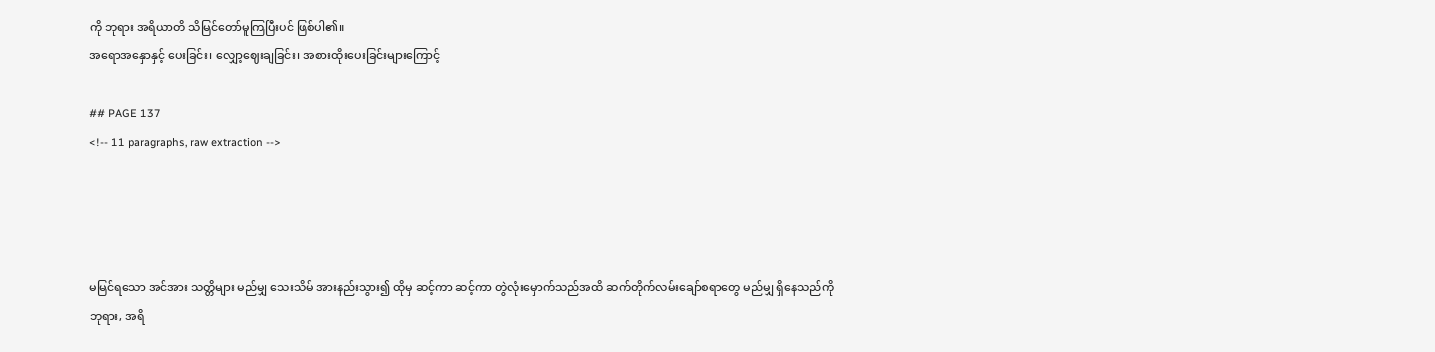ကို ဘုရား အရိယာတိ သိမြင်တော်မူကြပြီးပင် ဖြစ်ပါ၏။
အရောအနှောနှင့် ပေးခြင်း၊ လျှော့ဈေးချခြင်း၊ အစားထိုးပေးခြင်းများကြောင့်

## PAGE 137
<!-- 11 paragraphs, raw extraction -->




မမြင်ရသော အင်အား သတ္တိများ မည်မျှ သေးသိမ် အားနည်းသွား၍ ထိုမှ ဆင့်ကာ ဆင့်ကာ တွဲလုံးမှောက်သည်အထိ ဆက်တိုက်လမ်းချော်စရာတွေ မည်မျှ ရှိနေသည်ကို ဘုရား, အရိ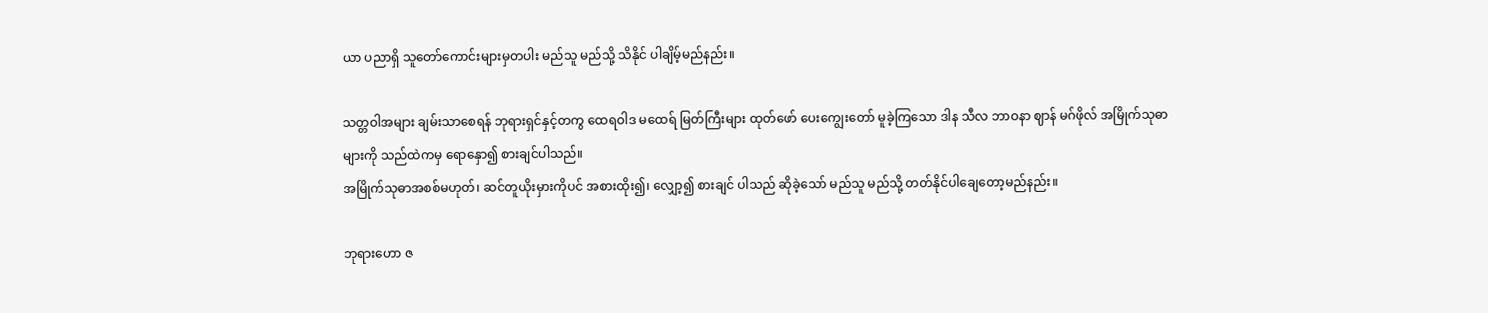ယာ ပညာရှိ သူတော်ကောင်းများမှတပါး မည်သူ မည်သို့ သိနိုင် ပါချိမ့်မည်နည်း။

သတ္တဝါအများ ချမ်းသာစေရန် ဘုရားရှင်နှင့်တကွ ထေရဝါဒ မထေရ် မြတ်ကြီးများ ထုတ်ဖော် ပေးကျွေးတော် မူခဲ့ကြသော ဒါန သီလ ဘာဝနာ ဈာန် မဂ်ဖိုလ် အမြိုက်သုဓာများကို သည်ထဲကမှ ရောနှော၍ စားချင်ပါသည်။
အမြိုက်သုဓာအစစ်မဟုတ်၊ ဆင်တူယိုးမှားကိုပင် အစားထိုး၍၊ လျှော့၍ စားချင် ပါသည် ဆိုခဲ့သော် မည်သူ မည်သို့ တတ်နိုင်ပါချေတော့မည်နည်း။

ဘုရားဟော ဇ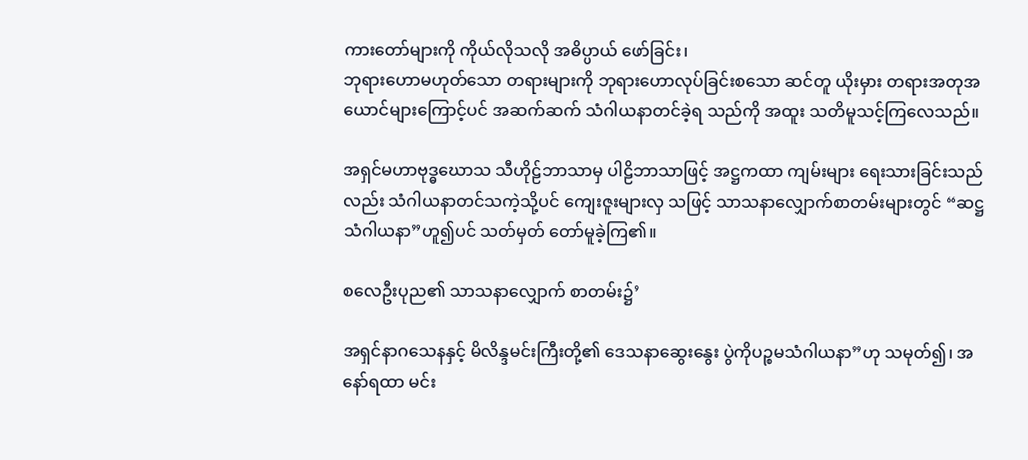ကားတော်များကို ကိုယ်လိုသလို အဓိပ္ပာယ် ဖော်ခြင်း၊
ဘုရားဟောမဟုတ်သော တရားများကို ဘုရားဟောလုပ်ခြင်းစသော ဆင်တူ ယိုးမှား တရားအတုအယောင်များကြောင့်ပင် အဆက်ဆက် သံဂါယနာတင်ခဲ့ရ သည်ကို အထူး သတိမူသင့်ကြလေသည်။

အရှင်မဟာဗုဒ္ဓဃောသ သီဟိုဠ်ဘာသာမှ ပါဠိဘာသာဖြင့် အဋ္ဌကထာ ကျမ်းများ ရေးသားခြင်းသည်လည်း သံဂါယနာတင်သကဲ့သို့ပင် ကျေးဇူးများလှ သဖြင့် သာသနာလျှောက်စာတမ်းများတွင် “ဆဋ္ဌသံဂါယနာ”ဟူ၍ပင် သတ်မှတ် တော်မူခဲ့ကြ၏။

စလေဦးပုည၏ သာသနာလျှောက် စာတမ်း၌’

အရှင်နာဂသေနနှင့် မိလိန္ဒမင်းကြီးတို့၏ ဒေသနာဆွေးနွေး ပွဲကိုပဉ္စမသံဂါယနာ”ဟု သမုတ်၍၊ အနော်ရထာ မင်း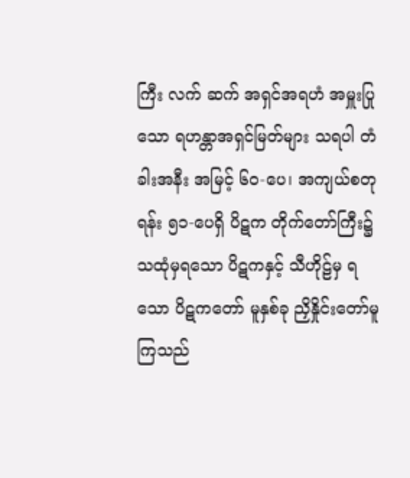ကြီး လက် ဆက် အရှင်အရဟံ အမှူးပြုသော ရဟန္တာအရှင်မြတ်များ သရပါ တံခါးအနီး အမြင့် ၆ဝ-ပေ၊ အကျယ်စတုရန်း ၅၁-ပေရှိ ပိဋက တိုက်တော်ကြီး၌ သထုံမှရသော ပိဋကနှင့် သီဟိုဠ်မှ ရသော ပိဋကတော် မူနှစ်ခု ညှိနှိုင်းတော်မူကြသည်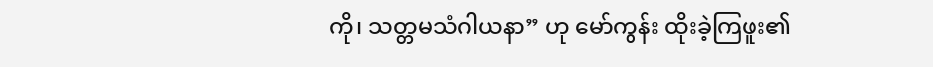ကို၊ သတ္တမသံဂါယနာ” ဟု မော်ကွန်း ထိုးခဲ့ကြဖူး၏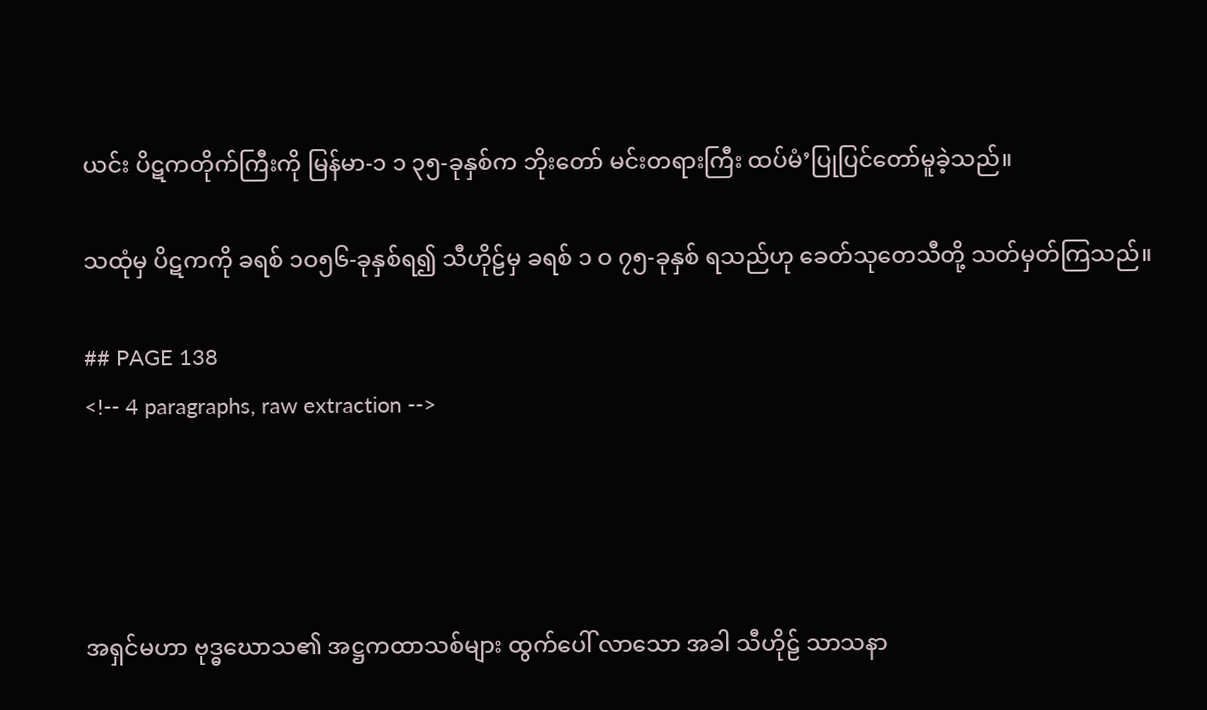ယင်း ပိဋကတိုက်ကြီးကို မြန်မာ-၁ ၁ ၃၅-ခုနှစ်က ဘိုးတော် မင်းတရားကြီး ထပ်မံ’ပြုပြင်တော်မူခဲ့သည်။

သထုံမှ ပိဋကကို ခရစ် ၁ဝ၅၆-ခုနှစ်ရ၍ သီဟိုဠ်မှ ခရစ် ၁ ဝ ၇၅-ခုနှစ် ရသည်ဟု ခေတ်သုတေသီတို့ သတ်မှတ်ကြသည်။

## PAGE 138
<!-- 4 paragraphs, raw extraction -->




အရှင်မဟာ ဗုဒ္ဓဃောသ၏ အဋ္ဌကထာသစ်များ ထွက်ပေါ် လာသော အခါ သီဟိုဠ် သာသနာ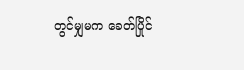တွင်မျှမက ခေတ်ပြိုင်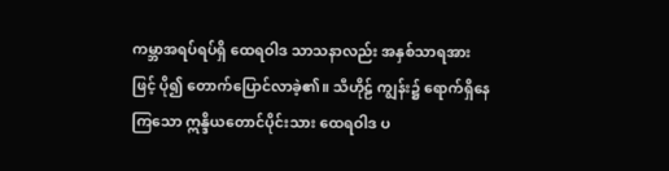ကမ္ဘာအရပ်ရပ်ရှိ ထေရဝါဒ သာသနာလည်း အနှစ်သာရအားဖြင့် ပို၍ တောက်ပြောင်လာခဲ့၏။ သီဟိုဠ် ကျွန်း၌ ရောက်ရှိနေကြသော ဣန္ဒိယတောင်ပိုင်းသား ထေရဝါဒ ပ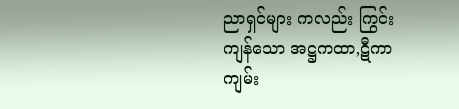ညာရှင်များ ကလည်း ကြွင်းကျန်သော အဋ္ဌကထာ,ဋီကာကျမ်း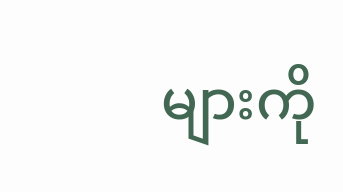များကို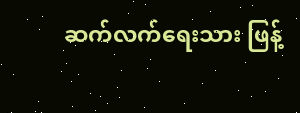ဆက်လက်ရေးသား ဖြန့်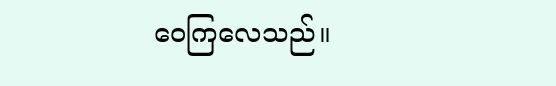ဝေကြလေသည်။